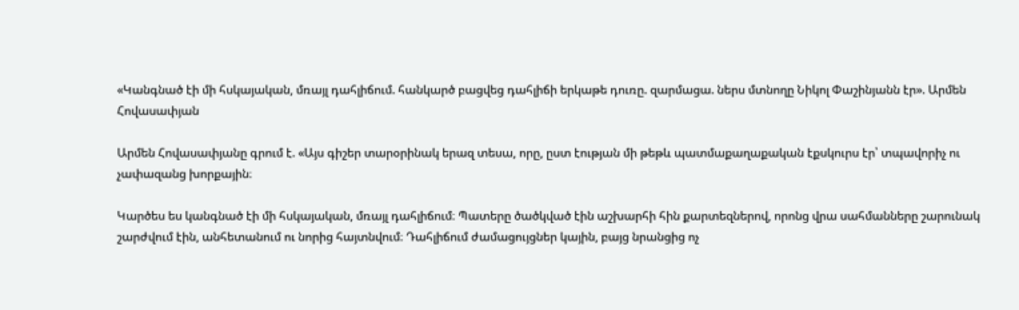«Կանգնած էի մի հսկայական, մռայլ դահլիճում. հանկարծ բացվեց դահլիճի երկաթե դուռը. զարմացա. ներս մտնողը Նիկոլ Փաշինյանն էր». Արմեն Հովասափյան

Արմեն Հովասափյանը գրում է. «Այս գիշեր տարօրինակ երազ տեսա, որը, ըստ էության մի թեթև պատմաքաղաքական էքսկուրս էր՝ տպավորիչ ու չափազանց խորքային։

Կարծես ես կանգնած էի մի հսկայական, մռայլ դահլիճում։ Պատերը ծածկված էին աշխարհի հին քարտեզներով, որոնց վրա սահմանները շարունակ շարժվում էին, անհետանում ու նորից հայտնվում։ Դահլիճում ժամացույցներ կային, բայց նրանցից ոչ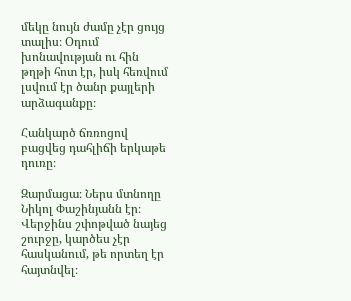մեկը նույն ժամը չէր ցույց տալիս։ Օդում խոնավության ու հին թղթի հոտ էր, իսկ հեռվում լսվում էր ծանր քայլերի արձագանքը։

Հանկարծ ճռռոցով բացվեց դահլիճի երկաթե դուռը։

Զարմացա։ Ներս մտնողը Նիկոլ Փաշինյանն էր։ Վերջինս շփոթված նայեց շուրջը, կարծես չէր հասկանում, թե որտեղ էր հայտնվել։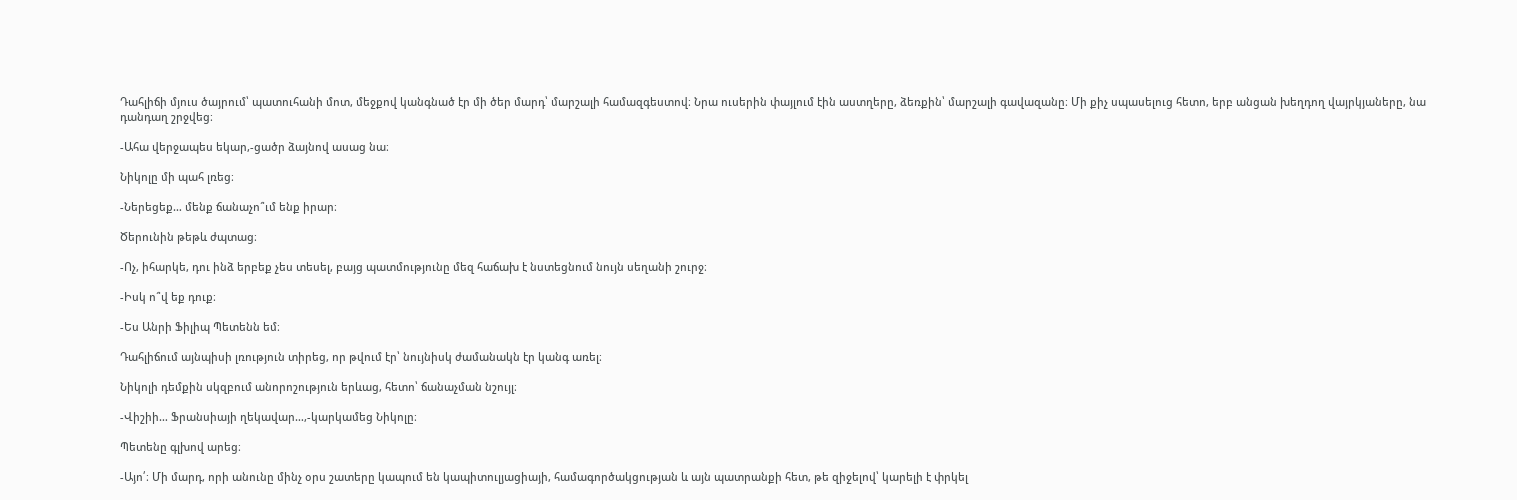Դահլիճի մյուս ծայրում՝ պատուհանի մոտ, մեջքով կանգնած էր մի ծեր մարդ՝ մարշալի համազգեստով։ Նրա ուսերին փայլում էին աստղերը, ձեռքին՝ մարշալի գավազանը։ Մի քիչ սպասելուց հետո, երբ անցան խեղդող վայրկյաները, նա դանդաղ շրջվեց։

-Ահա վերջապես եկար,-ցածր ձայնով ասաց նա։

Նիկոլը մի պահ լռեց։

-Ներեցեք… մենք ճանաչո՞ւմ ենք իրար։

Ծերունին թեթև ժպտաց։

-Ոչ, իհարկե, դու ինձ երբեք չես տեսել, բայց պատմությունը մեզ հաճախ է նստեցնում նույն սեղանի շուրջ։

-Իսկ ո՞վ եք դուք։

-Ես Անրի Ֆիլիպ Պետենն եմ։

Դահլիճում այնպիսի լռություն տիրեց, որ թվում էր՝ նույնիսկ ժամանակն էր կանգ առել։

Նիկոլի դեմքին սկզբում անորոշություն երևաց, հետո՝ ճանաչման նշույլ։

-Վիշիի… Ֆրանսիայի ղեկավար…,-կարկամեց Նիկոլը։

Պետենը գլխով արեց։

-Այո՛։ Մի մարդ, որի անունը մինչ օրս շատերը կապում են կապիտուլյացիայի, համագործակցության և այն պատրանքի հետ, թե զիջելով՝ կարելի է փրկել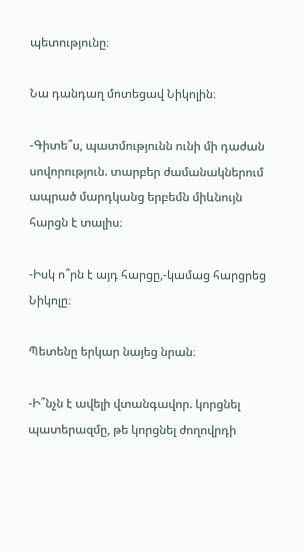պետությունը։

Նա դանդաղ մոտեցավ Նիկոլին։

-Գիտե՞ս, պատմությունն ունի մի դաժան սովորություն. տարբեր ժամանակներում ապրած մարդկանց երբեմն միևնույն հարցն է տալիս։

-Իսկ ո՞րն է այդ հարցը,-կամաց հարցրեց Նիկոլը։

Պետենը երկար նայեց նրան։

-Ի՞նչն է ավելի վտանգավոր. կորցնել պատերազմը, թե կորցնել ժողովրդի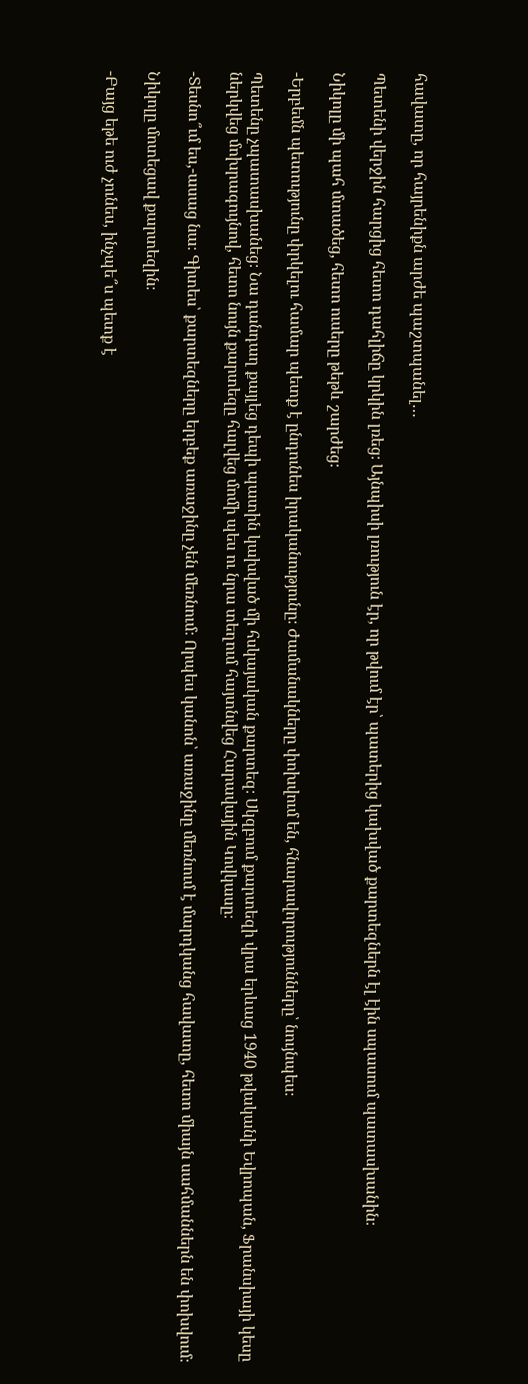հավատը, որ հայրենիքն արժե պաշտպանել…

Պետենի վերջին հարցից հետո դահլիճը կրկին լռեց։ Այնպիսի լռություն էր, որ թվում էր՝ պատերից կախված քարտեզներն էլ էին սպասում պատասխանին։

Նիկոլը մի պահ մտածեց, հետո ուսերը թեթև շարժեց։

-Երբեմն պետությունը փրկելու համար պետք է ընդունես իրականությունը։ Ժամանակները փոխվում են, հնարավորությունները՝ նույնպես։

Պետենը չպատասխանեց։ Նա դանդաղ քայլեց դեպի պատին կախված մի հսկայական քարտեզ։ Սկզբում քարտեզի վրա երևաց 1940 թվականի Եվրոպան, Ֆրանսիայի կեսը ներկվեց մոխրագույնով, հետո նույն քարտեզը հալվեց մոմի պես ու նրա տեղում հայտնվեց Հարավային Կովկասը։

-Տեսնո՞ւմ ես,-ասաց նա։ Գիտես՝ քարտեզները երբեք առաջինը չեն մեռնում։ Որպես կանոն՝ առաջինը մեռնում է մարդկանց հավատը, հետո միայն սահմաններն են փոխվում։

Նիկոլը մոտեցավ քարտեզին։

-Բայց եթե ուժ չունես, ինչպե՞ս պետք է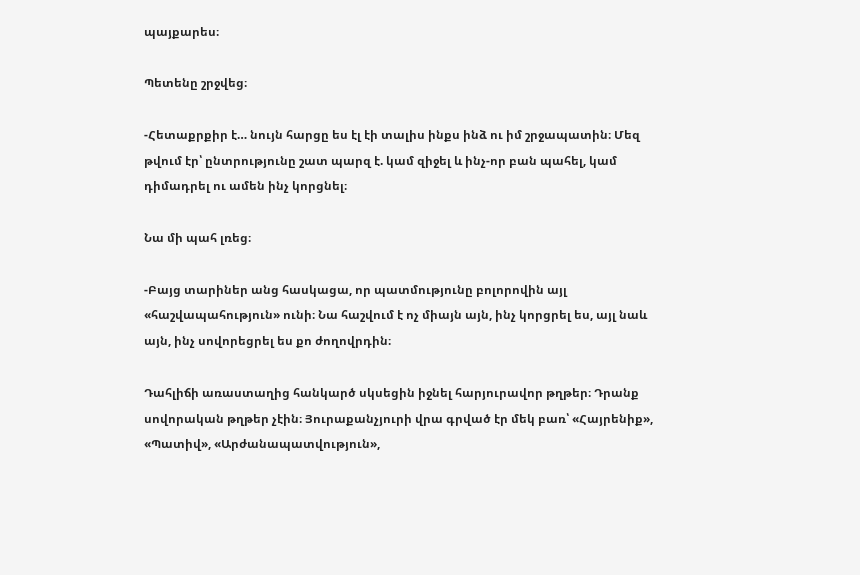պայքարես։

Պետենը շրջվեց։

-Հետաքրքիր է… նույն հարցը ես էլ էի տալիս ինքս ինձ ու իմ շրջապատին։ Մեզ թվում էր՝ ընտրությունը շատ պարզ է. կամ զիջել և ինչ-որ բան պահել, կամ դիմադրել ու ամեն ինչ կորցնել։

Նա մի պահ լռեց։

-Բայց տարիներ անց հասկացա, որ պատմությունը բոլորովին այլ «հաշվապահություն» ունի։ Նա հաշվում է ոչ միայն այն, ինչ կորցրել ես, այլ նաև այն, ինչ սովորեցրել ես քո ժողովրդին։

Դահլիճի առաստաղից հանկարծ սկսեցին իջնել հարյուրավոր թղթեր։ Դրանք սովորական թղթեր չէին։ Յուրաքանչյուրի վրա գրված էր մեկ բառ՝ «Հայրենիք», «Պատիվ», «Արժանապատվություն»,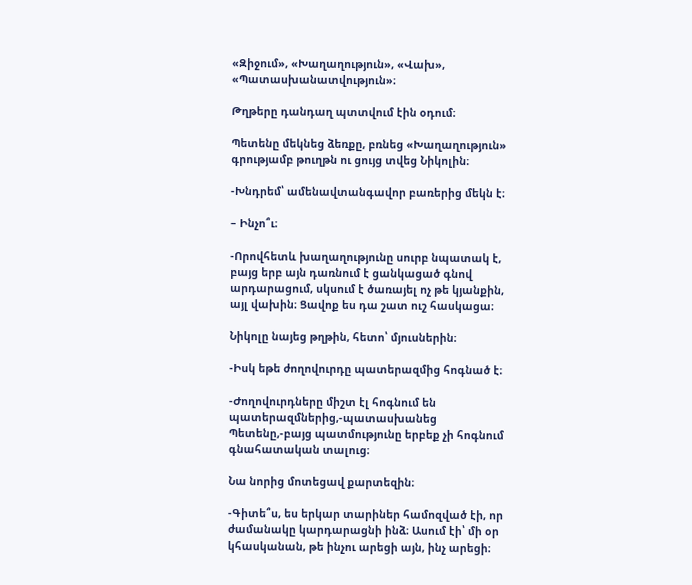«Զիջում», «Խաղաղություն», «Վախ», «Պատասխանատվություն»։

Թղթերը դանդաղ պտտվում էին օդում։

Պետենը մեկնեց ձեռքը, բռնեց «Խաղաղություն» գրությամբ թուղթն ու ցույց տվեց Նիկոլին։

-Խնդրեմ՝ ամենավտանգավոր բառերից մեկն է։

– Ինչո՞ւ։

-Որովհետև խաղաղությունը սուրբ նպատակ է, բայց երբ այն դառնում է ցանկացած գնով արդարացում, սկսում է ծառայել ոչ թե կյանքին, այլ վախին։ Ցավոք ես դա շատ ուշ հասկացա։

Նիկոլը նայեց թղթին, հետո՝ մյուսներին։

-Իսկ եթե ժողովուրդը պատերազմից հոգնած է։

-Ժողովուրդները միշտ էլ հոգնում են պատերազմներից,-պատասխանեց Պետենը,-բայց պատմությունը երբեք չի հոգնում գնահատական տալուց։

Նա նորից մոտեցավ քարտեզին։

-Գիտե՞ս, ես երկար տարիներ համոզված էի, որ ժամանակը կարդարացնի ինձ։ Ասում էի՝ մի օր կհասկանան, թե ինչու արեցի այն, ինչ արեցի։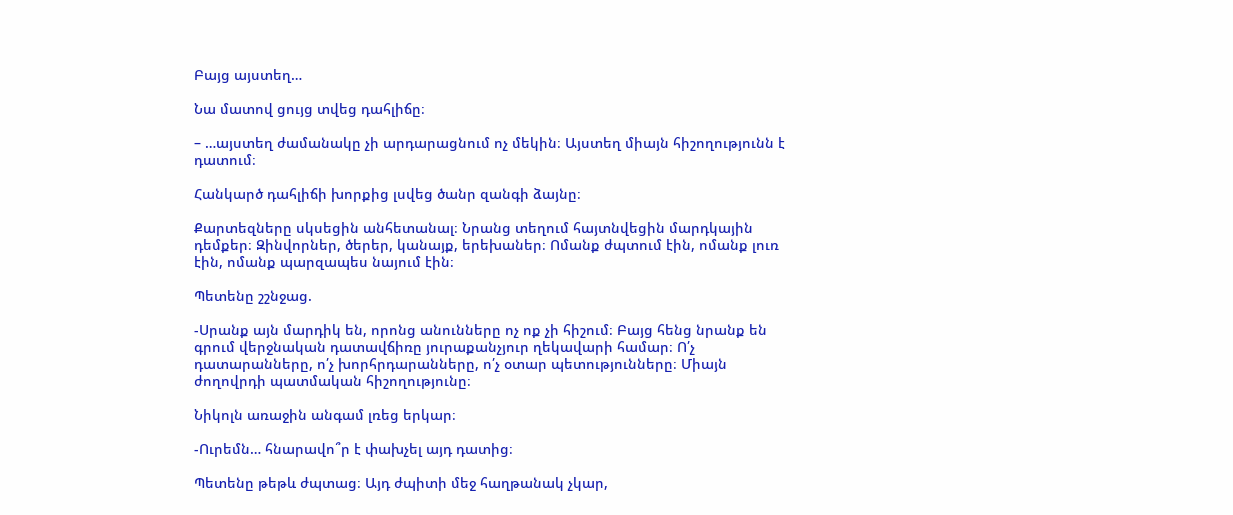Բայց այստեղ…

Նա մատով ցույց տվեց դահլիճը։

– …այստեղ ժամանակը չի արդարացնում ոչ մեկին։ Այստեղ միայն հիշողությունն է դատում։

Հանկարծ դահլիճի խորքից լսվեց ծանր զանգի ձայնը։

Քարտեզները սկսեցին անհետանալ։ Նրանց տեղում հայտնվեցին մարդկային դեմքեր։ Զինվորներ, ծերեր, կանայք, երեխաներ։ Ոմանք ժպտում էին, ոմանք լուռ էին, ոմանք պարզապես նայում էին։

Պետենը շշնջաց.

-Սրանք այն մարդիկ են, որոնց անունները ոչ ոք չի հիշում։ Բայց հենց նրանք են գրում վերջնական դատավճիռը յուրաքանչյուր ղեկավարի համար։ Ո՛չ դատարանները, ո՛չ խորհրդարանները, ո՛չ օտար պետությունները։ Միայն ժողովրդի պատմական հիշողությունը։

Նիկոլն առաջին անգամ լռեց երկար։

-Ուրեմն… հնարավո՞ր է փախչել այդ դատից։

Պետենը թեթև ժպտաց։ Այդ ժպիտի մեջ հաղթանակ չկար,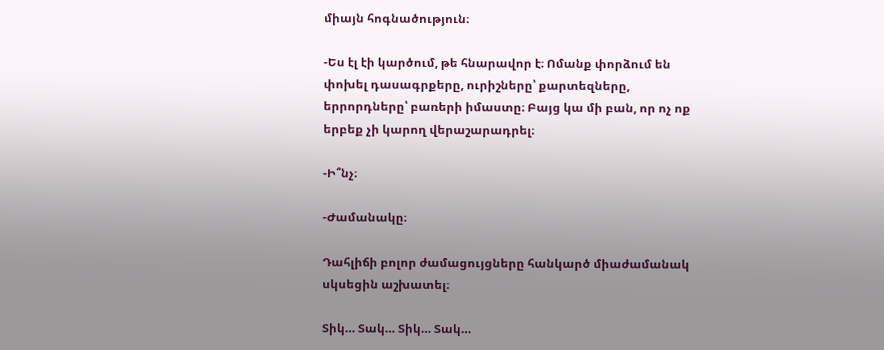միայն հոգնածություն։

-Ես էլ էի կարծում, թե հնարավոր է։ Ոմանք փորձում են փոխել դասագրքերը, ուրիշները՝ քարտեզները, երրորդները՝ բառերի իմաստը։ Բայց կա մի բան, որ ոչ ոք երբեք չի կարող վերաշարադրել։

-Ի՞նչ։

-Ժամանակը։

Դահլիճի բոլոր ժամացույցները հանկարծ միաժամանակ սկսեցին աշխատել։

Տիկ… Տակ… Տիկ… Տակ…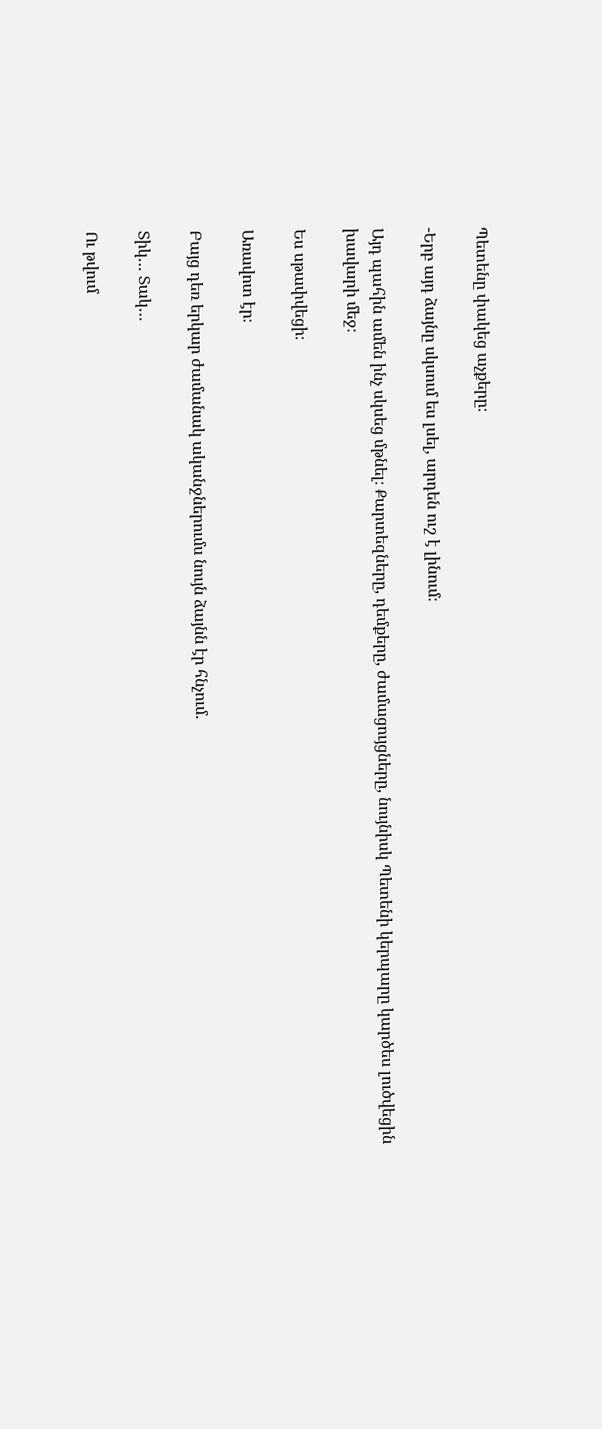Պետենը փակեց աչքերը։

-Երբ այդ ձայնը սկսում ես լսել, արդեն ուշ է լինում։

Այդ պահին ամեն ինչ սկսեց մթնել։ Քարտեզները, դեմքերը, ժամացույցները, նույնիսկ Պետենի կերպարը կարծես լուծվեցին խավարի մեջ։

Ես սթափվեցի։

Առավոտ էր։

Բայց դեռ երկար ժամանակ ականջներումս նույն ձայնն էր հնչում.

Տիկ… Տակ…

Ու թվում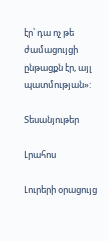էր՝ դա ոչ թե ժամացույցի ընթացքն էր, այլ պատմության»:

Տեսանյութեր

Լրահոս

Լուրերի օրացույց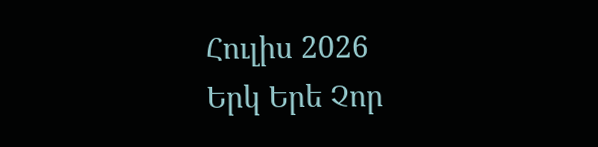Հուլիս 2026
Երկ Երե Չոր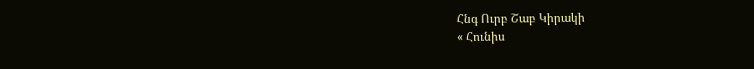Հնգ Ուրբ Շաբ Կիրակի
« Հունիս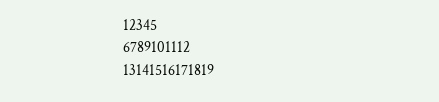12345
6789101112
13141516171819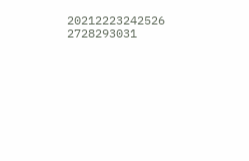20212223242526
2728293031